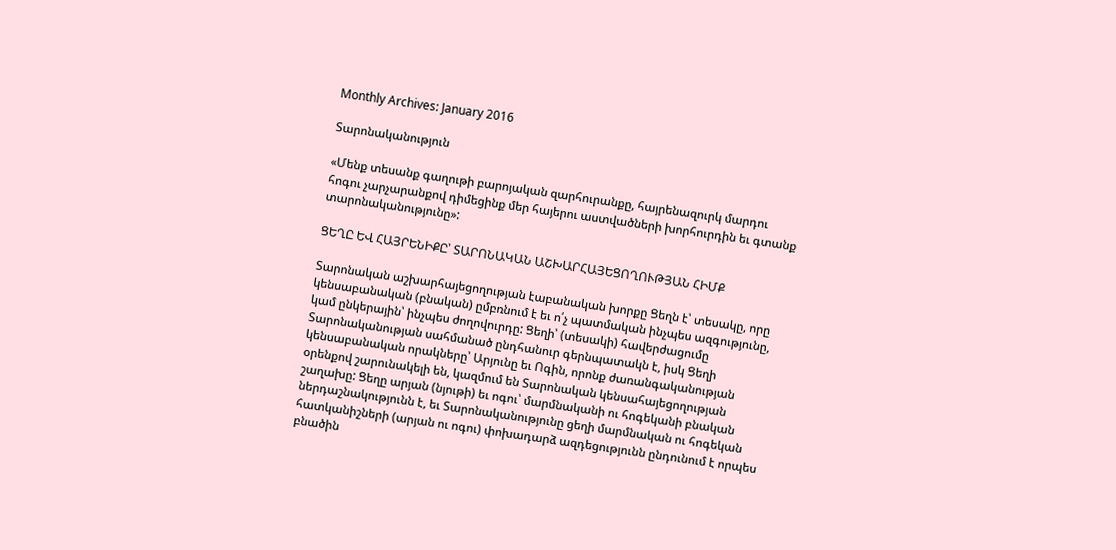Monthly Archives: January 2016

Տարոնականություն

«Մենք տեսանք գաղութի բարոյական զարհուրանքը, հայրենազուրկ մարդու հոգու չարչարանքով դիմեցինք մեր հայերու աստվածների խորհուրդին եւ գտանք տարոնականությունը»:

ՑԵՂԸ ԵՎ ՀԱՅՐԵՆԻՔԸ՝ ՏԱՐՈՆԱԿԱՆ ԱՇԽԱՐՀԱՅԵՑՈՂՈՒԹՅԱՆ ՀԻՄՔ

Տարոնական աշխարհայեցողության էաբանական խորքը Ցեղն է՝ տեսակը, որը կենսաբանական (բնական) ըմբռնում է եւ ո՛չ պատմական ինչպես ազգությունը, կամ ընկերային՝ ինչպես ժողովուրդը: Ցեղի՝ (տեսակի) հավերժացումը Տարոնականության սահմանած ընդհանուր գերնպատակն է, իսկ Ցեղի կենսաբանական որակները՝ Արյունը եւ Ոգին, որոնք ժառանգականության օրենքով շարունակելի են, կազմում են Տարոնական կենսահայեցողության շաղախը: Ցեղը արյան (նյութի) եւ ոգու՝ մարմնականի ու հոգեկանի բնական ներդաշնակությունն է, եւ Տարոնականությունը ցեղի մարմնական ու հոգեկան հատկանիշների (արյան ու ոգու) փոխադարձ ազդեցությունն ընդունում է որպես բնածին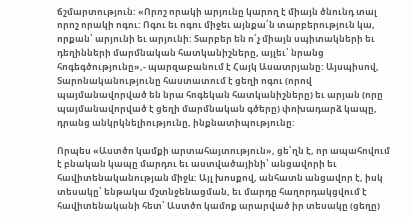ճշմարտություն: «Որոշ որակի արյունը կարող է միայն ծնունդ տալ որոշ որակի ոգու: Ոգու եւ ոգու միջեւ այնքա՛ն տարբերություն կա, որքան՝ արյունի եւ արյունի: Տարբեր են ո՛չ միայն սպիտակների եւ դեղինների մարմնական հատկանիշները, այլեւ՝ նրանց հոգեգծությունը»,- պարզաբանում է Հայկ Ասատրյանը: Այսպիսով, Տարոնականությունը հաստատում է ցեղի ոգու (որով պայմանավորված են նրա հոգեկան հատկանիշները) եւ արյան (որը պայմանավորված է ցեղի մարմնական գծերը) փոխադարձ կապը, դրանց անկրկնելիությունը, ինքնատիպությունը:

Որպես «Աստծո կամքի արտահայտություն», ցե՛ղն է, որ ապահովում է բնական կապը մարդու եւ աստվածայինի՝ անցավորի եւ հավիտենականության միջև: Այլ խոսքով, անհատն անցավոր է, իսկ տեսակը՝ ենթակա մշտնջենացման, եւ մարդը հաղորդակցվում է հավիտենականի հետ՝ Աստծո կամոք արարված իր տեսակը (ցեղը)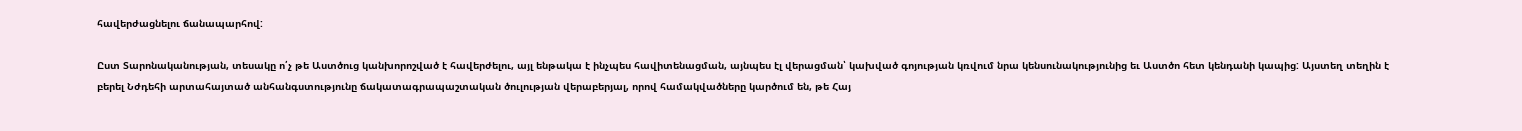հավերժացնելու ճանապարհով:

Ըստ Տարոնականության, տեսակը ո՛չ թե Աստծուց կանխորոշված է հավերժելու, այլ ենթակա է ինչպես հավիտենացման, այնպես էլ վերացման՝ կախված գոյության կռվում նրա կենսունակությունից եւ Աստծո հետ կենդանի կապից: Այստեղ տեղին է բերել Նժդեհի արտահայտած անհանգստությունը ճակատագրապաշտական ծուլության վերաբերյալ, որով համակվածները կարծում են, թե Հայ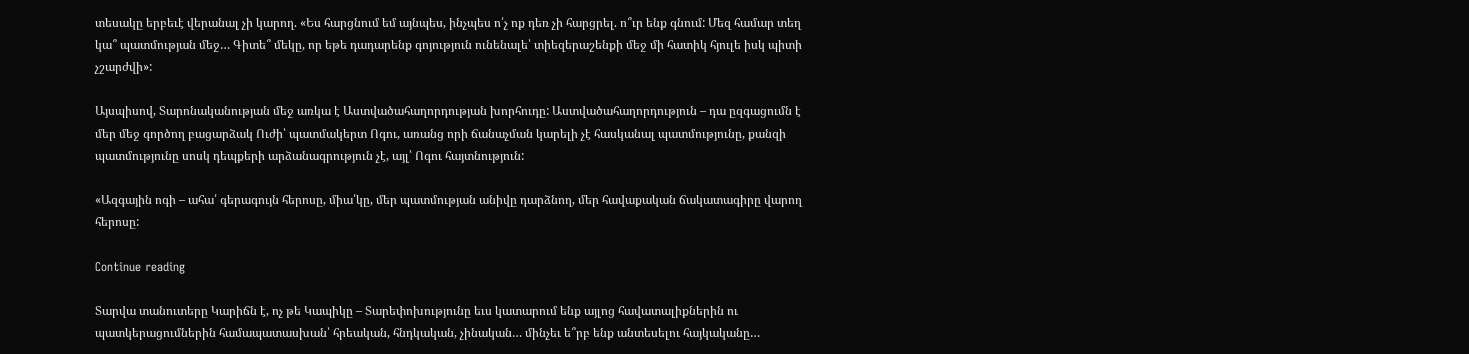տեսակը երբեւէ վերանալ չի կարող. «Ես հարցնում եմ այնպես, ինչպես ո՛չ ոք դեռ չի հարցրել. ո՞ւր ենք գնում: Մեզ համար տեղ կա՞ պատմության մեջ… Գիտե՞ մեկը, որ եթե դադարենք գոյություն ունենալե՝ տիեզերաշենքի մեջ մի հատիկ հյուլե իսկ պիտի չշարժվի»:

Այսպիսով, Տարոնականության մեջ առկա է Աստվածահաղորդության խորհուդը: Աստվածահաղորդություն – դա ըզգացումն է մեր մեջ գործող բացարձակ Ուժի՝ պատմակերտ Ոգու, առանց որի ճանաչման կարելի չէ հասկանալ պատմությունը, քանզի պատմությունը սոսկ դեպքերի արձանագրություն չէ, այլ՝ Ոգու հայտնություն:

«Ազգային ոգի – ահա՛ գերագույն հերոսը, միա՛կը, մեր պատմության անիվը դարձնող, մեր հավաքական ճակատագիրը վարող հերոսը:

Continue reading

Տարվա տանուտերը Կարիճն է, ոչ թե Կապիկը – Տարեփոխությունը եւս կատարում ենք այլոց հավատալիքներին ու պատկերացումներին համապատասխան՝ հրեական, հնդկական, չինական… մինչեւ ե՞րբ ենք անտեսելու հայկականը…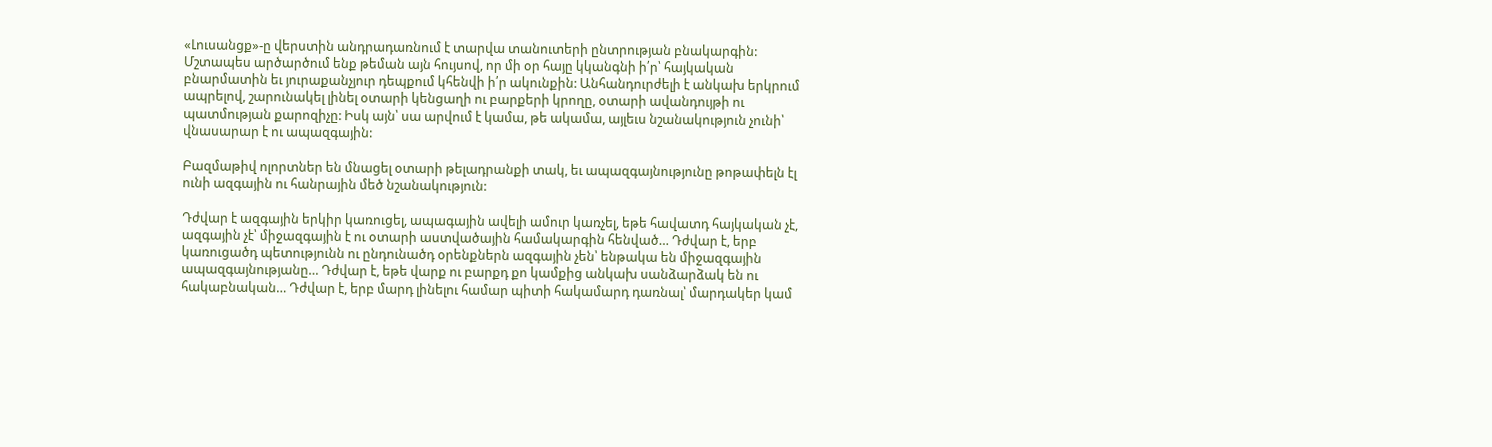«Լուսանցք»-ը վերստին անդրադառնում է տարվա տանուտերի ընտրության բնակարգին: Մշտապես արծարծում ենք թեման այն հույսով, որ մի օր հայը կկանգնի ի՛ր՝ հայկական բնարմատին եւ յուրաքանչյուր դեպքում կհենվի ի՛ր ակունքին: Անհանդուրժելի է անկախ երկրում ապրելով, շարունակել լինել օտարի կենցաղի ու բարքերի կրողը, օտարի ավանդույթի ու պատմության քարոզիչը: Իսկ այն՝ սա արվում է կամա, թե ակամա, այլեւս նշանակություն չունի՝ վնասարար է ու ապազգային:

Բազմաթիվ ոլորտներ են մնացել օտարի թելադրանքի տակ, եւ ապազգայնությունը թոթափելն էլ ունի ազգային ու հանրային մեծ նշանակություն:

Դժվար է ազգային երկիր կառուցել, ապագային ավելի ամուր կառչել, եթե հավատդ հայկական չէ, ազգային չէ՝ միջազգային է ու օտարի աստվածային համակարգին հենված… Դժվար է, երբ կառուցածդ պետությունն ու ընդունածդ օրենքներն ազգային չեն՝ ենթակա են միջազգային ապազգայնությանը… Դժվար է, եթե վարք ու բարքդ քո կամքից անկախ սանձարձակ են ու հակաբնական… Դժվար է, երբ մարդ լինելու համար պիտի հակամարդ դառնալ՝ մարդակեր կամ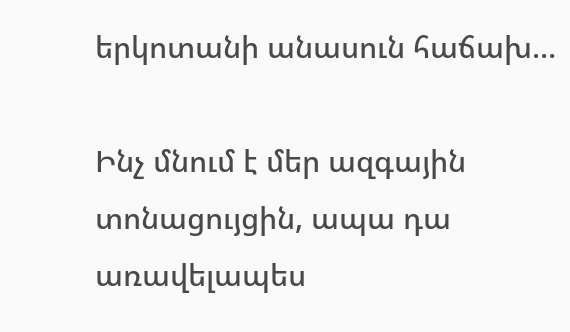երկոտանի անասուն հաճախ…

Ինչ մնում է մեր ազգային տոնացույցին, ապա դա առավելապես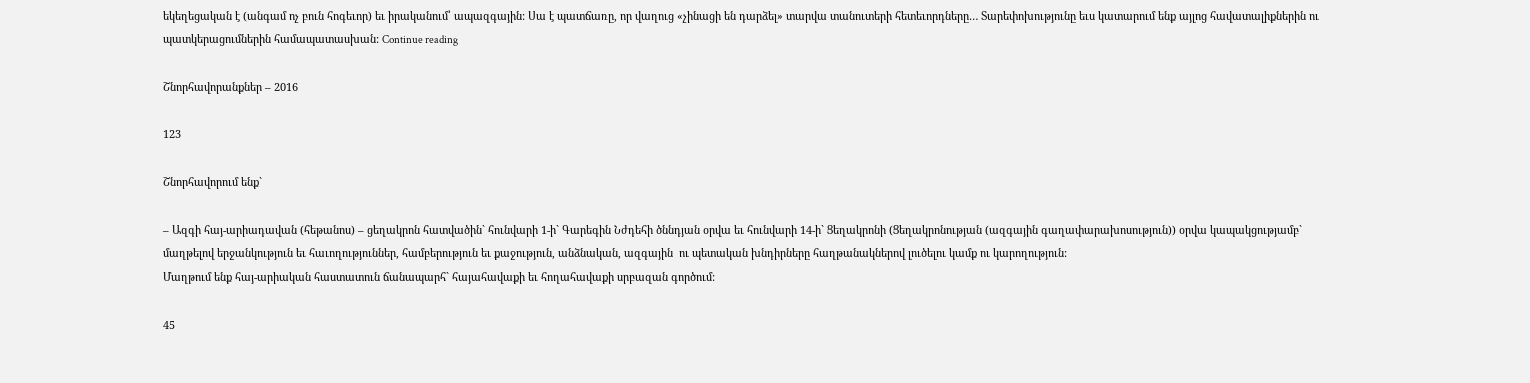եկեղեցական է (անգամ ոչ բուն հոգեւոր) եւ իրականում՝ ապազգային: Սա է պատճառը, որ վաղուց «չինացի են դարձել» տարվա տանուտերի հետեւորդները… Տարեփոխությունը եւս կատարում ենք այլոց հավատալիքներին ու պատկերացումներին համապատասխան: Continue reading

Շնորհավորանքներ – 2016

123

Շնորհավորում ենք`

– Ազգի հայ-արիադավան (հեթանոս) – ցեղակրոն հատվածին` հունվարի 1-ի` Գարեգին Նժդեհի ծննդյան օրվա եւ հունվարի 14-ի` Ցեղակրոնի (Ցեղակրոնության (ազգային գաղափարախոսություն)) օրվա կապակցությամբ` մաղթելով երջանկություն եւ հաւողություններ, համբերություն եւ քաջություն, անձնական, ազգային  ու պետական խնդիրները հաղթանակներով լուծելու կամք ու կարողություն:
Մաղթում ենք հայ-արիական հաստատուն ճանապարհ` հայահավաքի եւ հողահավաքի սրբազան գործում:

45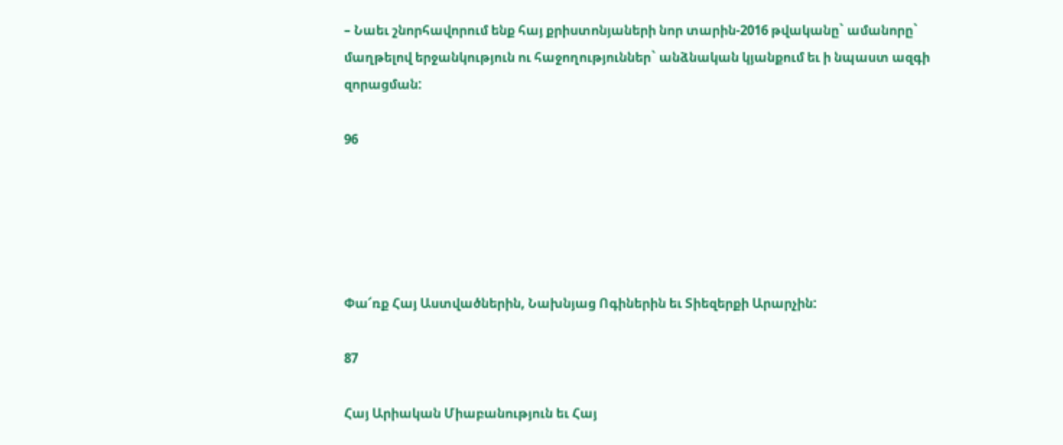– Նաեւ շնորհավորում ենք հայ քրիստոնյաների նոր տարին-2016 թվականը` ամանորը` մաղթելով երջանկություն ու հաջողություններ` անձնական կյանքում եւ ի նպաստ ազգի զորացման:

96





Փա՜ռք Հայ Աստվածներին, Նախնյաց Ոգիներին եւ Տիեզերքի Արարչին:

87

Հայ Արիական Միաբանություն եւ Հայ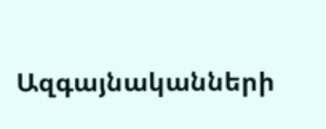Ազգայնականների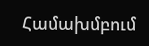Համախմբում